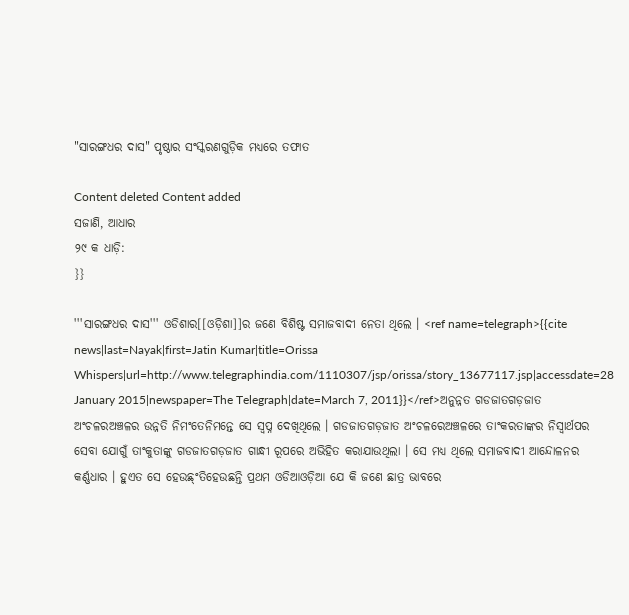"ସାରଙ୍ଗଧର ଦାସ" ପୃଷ୍ଠାର ସଂସ୍କରଣ‌ଗୁଡ଼ିକ ମଧ୍ୟରେ ତଫାତ

Content deleted Content added
ସଜାଣି, ଆଧାର
୨୯ କ ଧାଡ଼ି:
}}

'''ସାରଙ୍ଗଧର ଦାସ''' ଓଡିଶାର[[ଓଡ଼ିଶା]]ର ଜଣେ ବିଶିଷ୍ଟ ସମାଜବାଦୀ ନେତା ଥିଲେ । <ref name=telegraph>{{cite news|last=Nayak|first=Jatin Kumar|title=Orissa Whispers|url=http://www.telegraphindia.com/1110307/jsp/orissa/story_13677117.jsp|accessdate=28 January 2015|newspaper=The Telegraph|date=March 7, 2011}}</ref>ଅନୁନ୍ନତ ଗଡଜାତଗଡ଼ଜାତ ଅଂଚଳରଅଞ୍ଚଳର ଉନ୍ନତି ନିମଂତେନିମନ୍ତେ ସେ ସ୍ୱପ୍ନ ଦେଖିଥିଲେ । ଗଡଜାତଗଡ଼ଜାତ ଅଂଚଳରେଅଞ୍ଚଳରେ ତାଂକରତାଙ୍କର ନିସ୍ୱାର୍ଥପର ସେବା ଯୋଗୁଁ ତାଂକୁତାଙ୍କୁ ଗଡଜାତଗଡ଼ଜାତ ଗାନ୍ଧୀ ରୂପରେ ଅଭିହିତ କରାଯାଉଥିଲା । ସେ ମଧ୍ୟ ଥିଲେ ସମାଜବାଦୀ ଆନ୍ଦୋଳନର କର୍ଣ୍ଣଧାର । ହୁଏତ ସେ ହେଉଛ୍ଂତିହେଉଛନ୍ତି ପ୍ରଥମ ଓଡିଆଓଡ଼ିଆ ଯେ କି ଜଣେ ଛାତ୍ର ଭାବରେ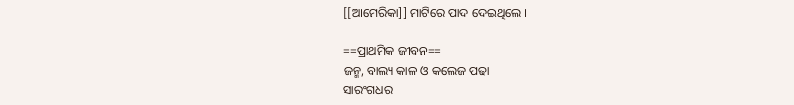[[ଆମେରିକା]] ମାଟିରେ ପାଦ ଦେଇଥିଲେ ।

==ପ୍ରାଥମିକ ଜୀବନ==
ଜନ୍ମ, ବାଲ୍ୟ କାଳ ଓ କଲେଜ ପଢା
ସାରଂଗଧର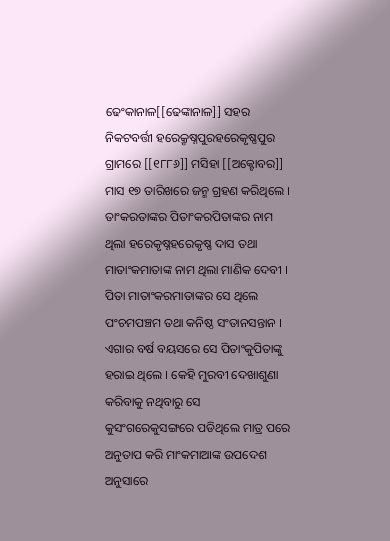ଢେଂକାନାଳ[[ଢେଙ୍କାନାଳ]] ସହର ନିକଟବର୍ତ୍ତୀ ହରେକ୍ରୃଷ୍ନପୁରହରେକୃଷ୍ଣପୁର ଗ୍ରାମରେ [[୧୮୮୬]] ମସିହା [[ଅକ୍ଟୋବର]] ମାସ ୧୭ ତାରିଖରେ ଜନ୍ମ ଗ୍ରହଣ କରିଥିଲେ । ତାଂକରତାଙ୍କର ପିତାଂକରପିତାଙ୍କର ନାମ ଥିଲା ହରେକୃଷ୍ନହରେକୃଷ୍ଣ ଦାସ ତଥା ମାତାଂକମାତାଙ୍କ ନାମ ଥିଲା ମାଣିକ ଦେବୀ । ପିତା ମାତାଂକରମାତାଙ୍କର ସେ ଥିଲେ ପଂଚମପଞ୍ଚମ ତଥା କନିଷ୍ଠ ସଂତାନସନ୍ତାନ । ଏଗାର ବର୍ଷ ବୟସରେ ସେ ପିତାଂକୁପିତାଙ୍କୁ ହରାଇ ଥିଲେ । କେହି ମୁରବୀ ଦେଖାଶୁଣା କରିବାକୁ ନଥିବାରୁ ସେ କୁସଂଗରେକୁସଙ୍ଗରେ ପଡିଥିଲେ ମାତ୍ର ପରେ ଅନୁତାପ କରି ମାଂକମାଆଙ୍କ ଉପଦେଶ ଅନୁସାରେ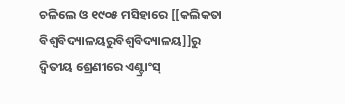ଚଳିଲେ ଓ ୧୯୦୫ ମସିହାରେ [[କଲିକତା ବିଶ୍ୱବିଦ୍ୟାଳୟରୁବିଶ୍ୱବିଦ୍ୟାଳୟ]]ରୁ ଦ୍ୱିତୀୟ ଶ୍ରେଣୀରେ ଏଣ୍ଟ୍ରାଂସ୍‍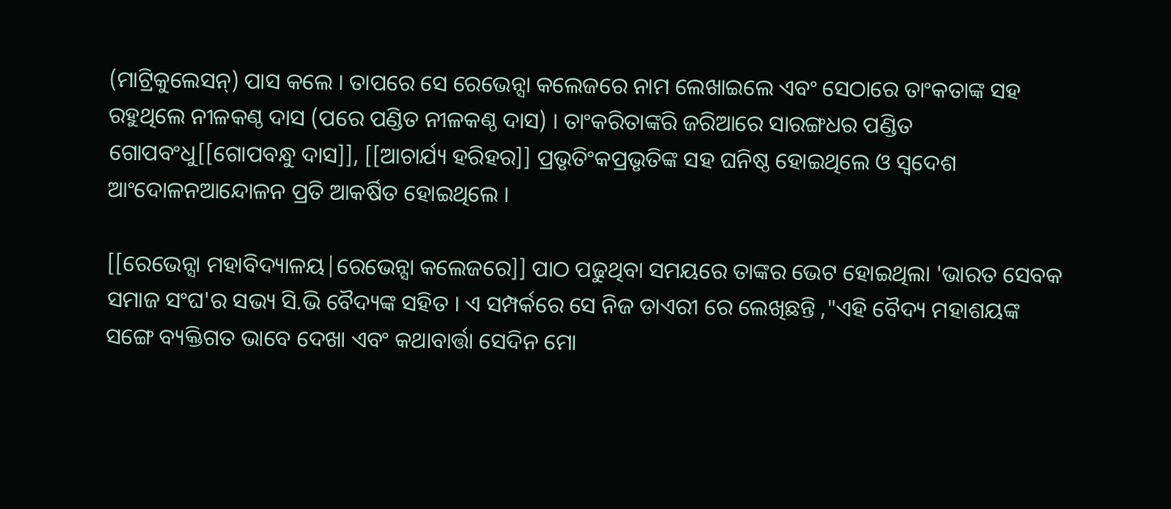(ମାଟ୍ରିକୁଲେସନ୍) ପାସ କଲେ । ତାପରେ ସେ ରେଭେନ୍ସା କଲେଜରେ ନାମ ଲେଖାଇଲେ ଏବଂ ସେଠାରେ ତାଂକତାଙ୍କ ସହ ରହୁଥିଲେ ନୀଳକଣ୍ଠ ଦାସ (ପରେ ପଣ୍ଡିତ ନୀଳକଣ୍ଠ ଦାସ) । ତାଂକରିତାଙ୍କରି ଜରିଆରେ ସାରଙ୍ଗଧର ପଣ୍ଡିତ ଗୋପବଂଧୁ[[ଗୋପବନ୍ଧୁ ଦାସ]], [[ଆଚାର୍ଯ୍ୟ ହରିହର]] ପ୍ରଭୃତିଂକପ୍ରଭୃତିଙ୍କ ସହ ଘନିଷ୍ଠ ହୋଇଥିଲେ ଓ ସ୍ୱଦେଶ ଆଂଦୋଳନଆନ୍ଦୋଳନ ପ୍ରତି ଆକର୍ଷିତ ହୋଇଥିଲେ ।

[[ରେଭେନ୍ସା ମହାବିଦ୍ୟାଳୟ|ରେଭେନ୍ସା କଲେଜରେ]] ପାଠ ପଢୁଥିବା ସମୟରେ ତାଙ୍କର ଭେଟ ହୋଇଥିଲା 'ଭାରତ ସେବକ ସମାଜ ସଂଘ'ର ସଭ୍ୟ ସି.ଭି ବୈଦ୍ୟଙ୍କ ସହିତ । ଏ ସମ୍ପର୍କରେ ସେ ନିଜ ଡାଏରୀ ରେ ଲେଖିଛନ୍ତି ,"ଏହି ବୈଦ୍ୟ ମହାଶୟଙ୍କ ସଙ୍ଗେ ବ୍ୟକ୍ତିଗତ ଭାବେ ଦେଖା ଏବଂ କଥାବାର୍ତ୍ତା ସେଦିନ ମୋ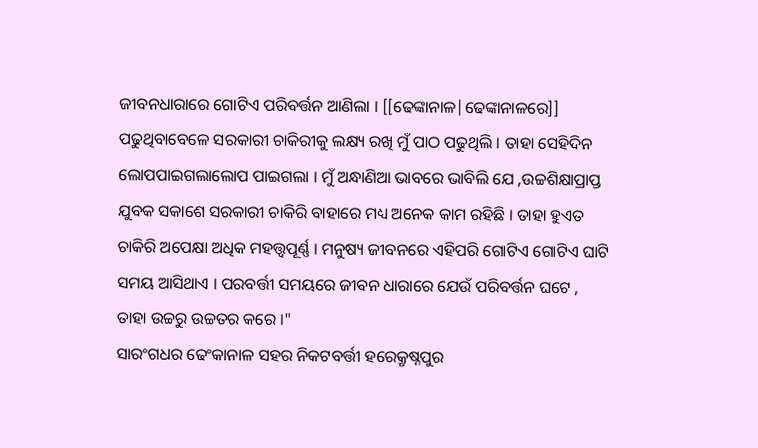ଜୀବନଧାରାରେ ଗୋଟିଏ ପରିବର୍ତ୍ତନ ଆଣିଲା । [[ଢେଙ୍କାନାଳ|ଢେଙ୍କାନାଳରେ]] ପଢୁଥିବାବେଳେ ସରକାରୀ ଚାକିରୀକୁ ଲକ୍ଷ୍ୟ ରଖି ମୁଁ ପାଠ ପଢୁଥିଲି । ତାହା ସେହିଦିନ ଲୋପପାଇଗଲାଲୋପ ପାଇଗଲା । ମୁଁ ଅନ୍ଧାଣିଆ ଭାବରେ ଭାବିଲି ଯେ ,ଉଚ୍ଚଶିକ୍ଷାପ୍ରାପ୍ତ ଯୁବକ ସକାଶେ ସରକାରୀ ଚାକିରି ବାହାରେ ମଧ୍ୟ ଅନେକ କାମ ରହିଛି । ତାହା ହୁଏତ ଚାକିରି ଅପେକ୍ଷା ଅଧିକ ମହତ୍ତ୍ବପୂର୍ଣ୍ଣ । ମନୁଷ୍ୟ ଜୀବନରେ ଏହିପରି ଗୋଟିଏ ଗୋଟିଏ ଘାଟି ସମୟ ଆସିଥାଏ । ପରବର୍ତ୍ତୀ ସମୟରେ ଜୀବନ ଧାରାରେ ଯେଉଁ ପରିବର୍ତ୍ତନ ଘଟେ , ତାହା ଉଚ୍ଚରୁ ଉଚ୍ଚତର କରେ ।"
ସାରଂଗଧର ଢେଂକାନାଳ ସହର ନିକଟବର୍ତ୍ତୀ ହରେକ୍ରୃଷ୍ନପୁର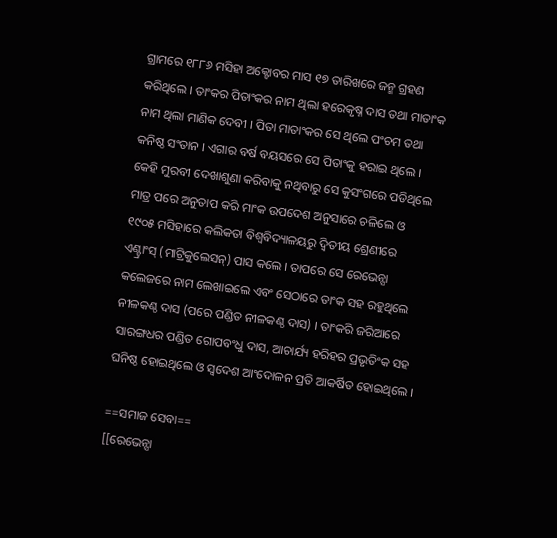ଗ୍ରାମରେ ୧୮୮୬ ମସିହା ଅକ୍ଟୋବର ମାସ ୧୭ ତାରିଖରେ ଜନ୍ମ ଗ୍ରହଣ କରିଥିଲେ । ତାଂକର ପିତାଂକର ନାମ ଥିଲା ହରେକୃଷ୍ନ ଦାସ ତଥା ମାତାଂକ ନାମ ଥିଲା ମାଣିକ ଦେବୀ । ପିତା ମାତାଂକର ସେ ଥିଲେ ପଂଚମ ତଥା କନିଷ୍ଠ ସଂତାନ । ଏଗାର ବର୍ଷ ବୟସରେ ସେ ପିତାଂକୁ ହରାଇ ଥିଲେ । କେହି ମୁରବୀ ଦେଖାଶୁଣା କରିବାକୁ ନଥିବାରୁ ସେ କୁସଂଗରେ ପଡିଥିଲେ ମାତ୍ର ପରେ ଅନୁତାପ କରି ମାଂକ ଉପଦେଶ ଅନୁସାରେ ଚଳିଲେ ଓ ୧୯୦୫ ମସିହାରେ କଲିକତା ବିଶ୍ୱବିଦ୍ୟାଳୟରୁ ଦ୍ୱିତୀୟ ଶ୍ରେଣୀରେ ଏଣ୍ଟ୍ରାଂସ୍‍ (ମାଟ୍ରିକୁଲେସନ୍) ପାସ କଲେ । ତାପରେ ସେ ରେଭେନ୍ସା କଲେଜରେ ନାମ ଲେଖାଇଲେ ଏବଂ ସେଠାରେ ତାଂକ ସହ ରହୁଥିଲେ ନୀଳକଣ୍ଠ ଦାସ (ପରେ ପଣ୍ଡିତ ନୀଳକଣ୍ଠ ଦାସ) । ତାଂକରି ଜରିଆରେ ସାରଙ୍ଗଧର ପଣ୍ଡିତ ଗୋପବଂଧୁ ଦାସ, ଆଚାର୍ଯ୍ୟ ହରିହର ପ୍ରଭୃତିଂକ ସହ ଘନିଷ୍ଠ ହୋଇଥିଲେ ଓ ସ୍ୱଦେଶ ଆଂଦୋଳନ ପ୍ରତି ଆକର୍ଷିତ ହୋଇଥିଲେ ।

==ସମାଜ ସେବା==
[[ରେଭେନ୍ସା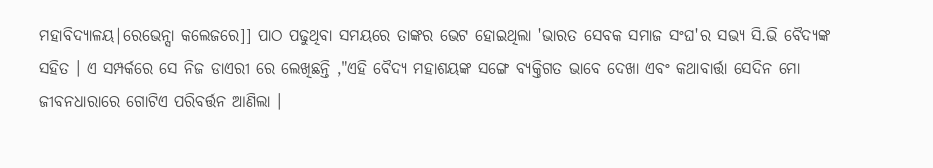ମହାବିଦ୍ୟାଳୟ|ରେଭେନ୍ସା କଲେଜରେ]] ପାଠ ପଢୁଥିବା ସମୟରେ ତାଙ୍କର ଭେଟ ହୋଇଥିଲା 'ଭାରତ ସେବକ ସମାଜ ସଂଘ'ର ସଭ୍ୟ ସି.ଭି ବୈଦ୍ୟଙ୍କ ସହିତ । ଏ ସମ୍ପର୍କରେ ସେ ନିଜ ଡାଏରୀ ରେ ଲେଖିଛନ୍ତି ,"ଏହି ବୈଦ୍ୟ ମହାଶୟଙ୍କ ସଙ୍ଗେ ବ୍ୟକ୍ତିଗତ ଭାବେ ଦେଖା ଏବଂ କଥାବାର୍ତ୍ତା ସେଦିନ ମୋ ଜୀବନଧାରାରେ ଗୋଟିଏ ପରିବର୍ତ୍ତନ ଆଣିଲା ।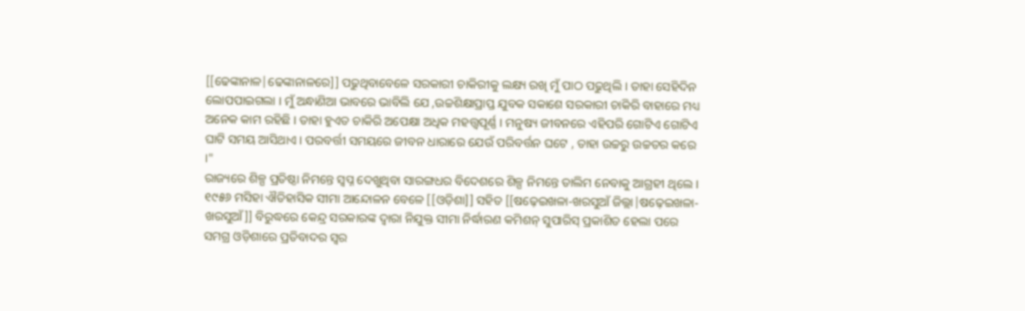[[ଢେଙ୍କାନାଳ|ଢେଙ୍କାନାଳରେ]] ପଢୁଥିବାବେଳେ ସରକାରୀ ଚାକିରୀକୁ ଲକ୍ଷ୍ୟ ରଖି ମୁଁ ପାଠ ପଢୁଥିଲି । ତାହା ସେହିଦିନ ଲୋପପାଇଗଲା । ମୁଁ ଅନ୍ଧାଣିଆ ଭାବରେ ଭାବିଲି ଯେ ,ଉଚ୍ଚଶିକ୍ଷାପ୍ରାପ୍ତ ଯୁବକ ସକାଶେ ସରକାରୀ ଚାକିରି ବାହାରେ ମଧ୍ୟ ଅନେକ କାମ ରହିଛି । ତାହା ହୁଏତ ଚାକିରି ଅପେକ୍ଷା ଅଧିକ ମହତ୍ତ୍ବପୂର୍ଣ୍ଣ । ମନୁଷ୍ୟ ଜୀବନରେ ଏହିପରି ଗୋଟିଏ ଗୋଟିଏ ଘାଟି ସମୟ ଆସିଥାଏ । ପରବର୍ତ୍ତୀ ସମୟରେ ଜୀବନ ଧାରାରେ ଯେଉଁ ପରିବର୍ତ୍ତନ ଘଟେ , ତାହା ଉଚ୍ଚରୁ ଉଚ୍ଚତର କରେ ।"
ରାଜ୍ୟରେ ଶିଳ୍ପ ପ୍ରତିଷ୍ଠା ନିମନ୍ତେ ସ୍ୱପ୍ନ ଦେଖୁଥିବା ସାରଙ୍ଗଧର ବିଦେଶରେ ଶିଳ୍ପ ନିମନ୍ତେ ତାଲିମ ନେବାକୁ ଆଗ୍ରହୀ ଥିଲେ । ୧୯୫୬ ମସିହା ଐତିହାସିକ ସୀମା ଆନ୍ଦୋଳନ ବେଳେ [[ଓଡ଼ିଶା]] ସହିତ [[ଷଢ଼େଇଖଳା-ଖରସୁଆଁ ଜିଲ୍ଲା|ଷଢ଼େଇଖଳା-ଖରସୁଆଁ]] ବିରୁଦ୍ଧରେ କେନ୍ଦ୍ର ସରକାରଙ୍କ ଦ୍ଵାରା ନିଯୁକ୍ତ ସୀମା ନିର୍ଦ୍ଧାରଣ କମିଶନ୍ ସୁପାରିସ୍ ପ୍ରକାଶିତ ହେଲା ପରେ ସମଗ୍ର ଓଡ଼ିଶାରେ ପ୍ରତିବାଦର ସ୍ଵର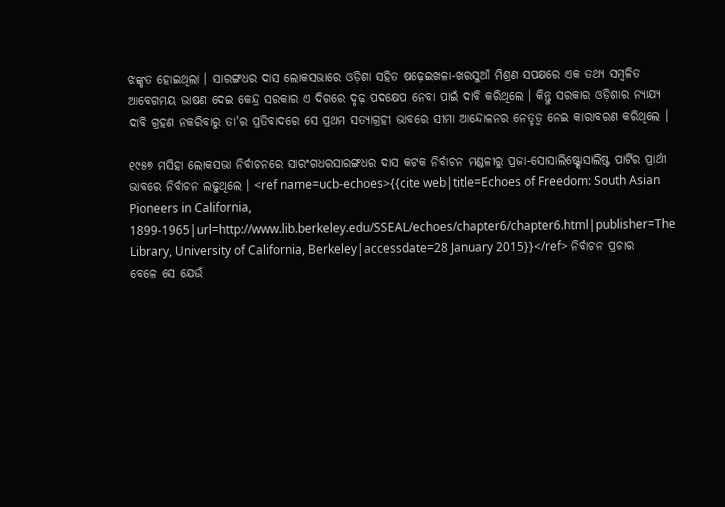ଝଙ୍କୃତ ହୋଇଥିଲା । ସାରଙ୍ଗଧର ଦାସ ଲୋକସଭାରେ ଓଡ଼ିଶା ସହିତ ଷଢ଼େଇଖଳା-ଖରସୁଆଁ ମିଶ୍ରଣ ସପକ୍ଷରେ ଏକ ତଥ୍ୟ ସମ୍ବଳିତ ଆବେଗମୟ ଭାଷଣ ଦେଇ କେନ୍ଦ୍ର ସରକାର ଏ ଦିଗରେ ଦୃଢ଼ ପଦକ୍ଷେପ ନେବା ପାଇଁ ଦାବି କରିଥିଲେ । କିନ୍ତୁ ସରକାର ଓଡ଼ିଶାର ନ୍ୟାଯ୍ୟ ଦାବି ଗ୍ରହଣ ନକରିବାରୁ ତା'ର ପ୍ରତିବାଦରେ ସେ ପ୍ରଥମ ସତ୍ୟାଗ୍ରହୀ ଭାବରେ ସୀମା ଆନ୍ଦୋଳନର ନେତୃତ୍ଵ ନେଇ କାରାବରଣ କରିଥିଲେ ।

୧୯୫୭ ମସିହା ଲୋକସଭା ନିର୍ବାଚନରେ ସାରଂଗଧରସାରଙ୍ଗଧର ଦାସ କଟକ ନିର୍ବାଚନ ମଣ୍ଡଳୀରୁ ପ୍ରଜା-ସୋସାଲିଷ୍ଟ୍ସୋସାଲିଷ୍ଟ ପାର୍ଟିର ପ୍ରାର୍ଥୀ ଭାବରେ ନିର୍ବାଚନ ଲଢୁଥିଲେ । <ref name=ucb-echoes>{{cite web|title=Echoes of Freedom: South Asian Pioneers in California, 1899-1965|url=http://www.lib.berkeley.edu/SSEAL/echoes/chapter6/chapter6.html|publisher=The Library, University of California, Berkeley|accessdate=28 January 2015}}</ref> ନିର୍ବାଚନ ପ୍ରଚାର ବେଳେ ସେ ଯେଉଁ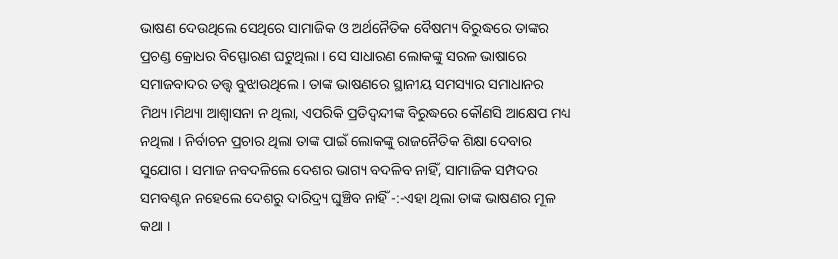ଭାଷଣ ଦେଉଥିଲେ ସେଥିରେ ସାମାଜିକ ଓ ଅର୍ଥନୈତିକ ବୈଷମ୍ୟ ବିରୁଦ୍ଧରେ ତାଙ୍କର ପ୍ରଚଣ୍ଡ କ୍ରୋଧର ବିସ୍ଫୋରଣ ଘଟୁଥିଲା । ସେ ସାଧାରଣ ଲୋକଙ୍କୁ ସରଳ ଭାଷାରେ ସମାଜବାଦର ତତ୍ତ୍ଵ ବୁଝାଉଥିଲେ । ତାଙ୍କ ଭାଷଣରେ ସ୍ଥାନୀୟ ସମସ୍ୟାର ସମାଧାନର ମିଥ୍ୟ।ମିଥ୍ୟା ଆଶ୍ଵାସନା ନ ଥିଲା, ଏପରିକି ପ୍ରତିଦ୍ଵନ୍ଦୀଙ୍କ ବିରୁଦ୍ଧରେ କୌଣସି ଆକ୍ଷେପ ମଧ୍ୟ ନଥିଲା । ନିର୍ବାଚନ ପ୍ରଚାର ଥିଲା ତାଙ୍କ ପାଇଁ ଲୋକଙ୍କୁ ରାଜନୈତିକ ଶିକ୍ଷା ଦେବାର ସୁଯୋଗ । ସମାଜ ନବଦଳିଲେ ଦେଶର ଭାଗ୍ୟ ବଦଳିବ ନାହିଁ, ସାମାଜିକ ସମ୍ପଦର ସମବଣ୍ଟନ ନହେଲେ ଦେଶରୁ ଦାରିଦ୍ର୍ୟ ଘୁଞ୍ଚିବ ନାହିଁ -:-ଏହା ଥିଲା ତାଙ୍କ ଭାଷଣର ମୂଳ କଥା ।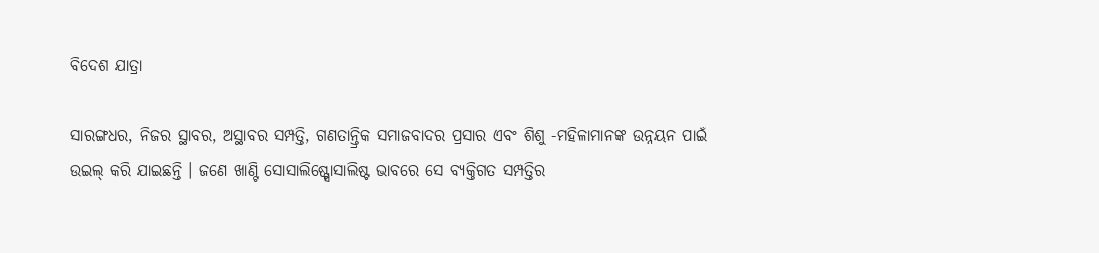ବିଦେଶ ଯାତ୍ରା

ସାରଙ୍ଗଧର, ନିଜର ସ୍ଥାବର, ଅସ୍ଥାବର ସମ୍ପତ୍ତି, ଗଣତାନ୍ତ୍ରିକ ସମାଜବାଦର ପ୍ରସାର ଏବଂ ଶିଶୁ -ମହିଳାମାନଙ୍କ ଉନ୍ନୟନ ପାଇଁ ଉଇଲ୍ କରି ଯାଇଛନ୍ତି । ଜଣେ ଖାଣ୍ଟି ସୋସାଲିଷ୍ଟ୍ସୋସାଲିଷ୍ଟ ଭାବରେ ସେ ବ୍ୟକ୍ତିଗତ ସମ୍ପତ୍ତିର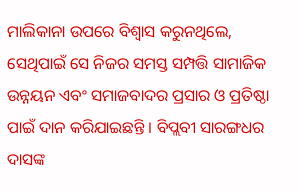ମାଲିକାନା ଉପରେ ବିଶ୍ଵାସ କରୁନଥିଲେ, ସେଥିପାଇଁ ସେ ନିଜର ସମସ୍ତ ସମ୍ପତ୍ତି ସାମାଜିକ ଉନ୍ନୟନ ଏବଂ ସମାଜବାଦର ପ୍ରସାର ଓ ପ୍ରତିଷ୍ଠା ପାଇଁ ଦାନ କରିଯାଇଛନ୍ତି । ବିପ୍ଲବୀ ସାରଙ୍ଗଧର ଦାସଙ୍କ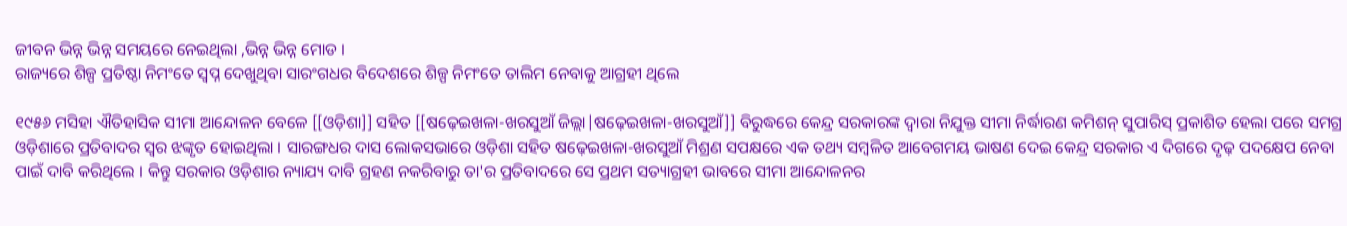ଜୀବନ ଭିନ୍ନ ଭିନ୍ନ ସମୟରେ ନେଇଥିଲା ,ଭିନ୍ନ ଭିନ୍ନ ମୋଡ ।
ରାଜ୍ୟରେ ଶିଳ୍ପ ପ୍ରତିଷ୍ଠା ନିମଂତେ ସ୍ୱପ୍ନ ଦେଖୁଥିବା ସାରଂଗଧର ବିଦେଶରେ ଶିଳ୍ପ ନିମଂତେ ତାଲିମ ନେବାକୁ ଆଗ୍ରହୀ ଥିଲେ

୧୯୫୬ ମସିହା ଐତିହାସିକ ସୀମା ଆନ୍ଦୋଳନ ବେଳେ [[ଓଡ଼ିଶା]] ସହିତ [[ଷଢ଼େଇଖଳା-ଖରସୁଆଁ ଜିଲ୍ଲା|ଷଢ଼େଇଖଳା-ଖରସୁଆଁ]] ବିରୁଦ୍ଧରେ କେନ୍ଦ୍ର ସରକାରଙ୍କ ଦ୍ଵାରା ନିଯୁକ୍ତ ସୀମା ନିର୍ଦ୍ଧାରଣ କମିଶନ୍ ସୁପାରିସ୍ ପ୍ରକାଶିତ ହେଲା ପରେ ସମଗ୍ର ଓଡ଼ିଶାରେ ପ୍ରତିବାଦର ସ୍ଵର ଝଙ୍କୃତ ହୋଇଥିଲା । ସାରଙ୍ଗଧର ଦାସ ଲୋକସଭାରେ ଓଡ଼ିଶା ସହିତ ଷଢ଼େଇଖଳା-ଖରସୁଆଁ ମିଶ୍ରଣ ସପକ୍ଷରେ ଏକ ତଥ୍ୟ ସମ୍ବଳିତ ଆବେଗମୟ ଭାଷଣ ଦେଇ କେନ୍ଦ୍ର ସରକାର ଏ ଦିଗରେ ଦୃଢ଼ ପଦକ୍ଷେପ ନେବା ପାଇଁ ଦାବି କରିଥିଲେ । କିନ୍ତୁ ସରକାର ଓଡ଼ିଶାର ନ୍ୟାଯ୍ୟ ଦାବି ଗ୍ରହଣ ନକରିବାରୁ ତା'ର ପ୍ରତିବାଦରେ ସେ ପ୍ରଥମ ସତ୍ୟାଗ୍ରହୀ ଭାବରେ ସୀମା ଆନ୍ଦୋଳନର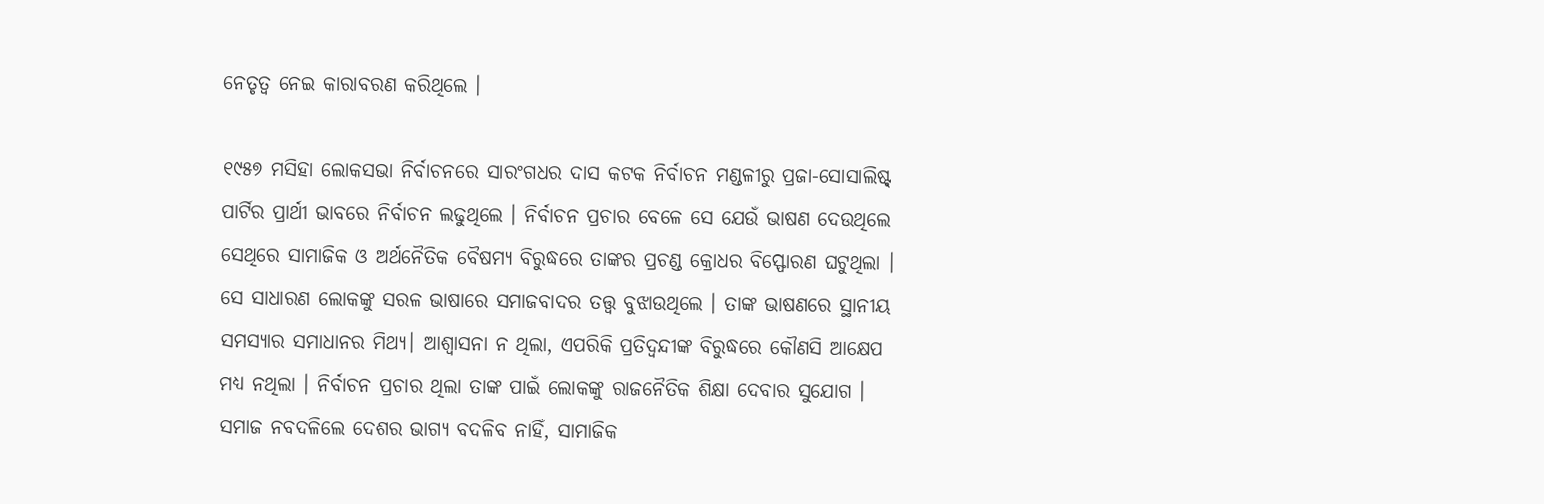ନେତୃତ୍ଵ ନେଇ କାରାବରଣ କରିଥିଲେ ।

୧୯୫୭ ମସିହା ଲୋକସଭା ନିର୍ବାଚନରେ ସାରଂଗଧର ଦାସ କଟକ ନିର୍ବାଚନ ମଣ୍ଡଳୀରୁ ପ୍ରଜା-ସୋସାଲିଷ୍ଟ୍ ପାର୍ଟିର ପ୍ରାର୍ଥୀ ଭାବରେ ନିର୍ବାଚନ ଲଢୁଥିଲେ । ନିର୍ବାଚନ ପ୍ରଚାର ବେଳେ ସେ ଯେଉଁ ଭାଷଣ ଦେଉଥିଲେ ସେଥିରେ ସାମାଜିକ ଓ ଅର୍ଥନୈତିକ ବୈଷମ୍ୟ ବିରୁଦ୍ଧରେ ତାଙ୍କର ପ୍ରଚଣ୍ଡ କ୍ରୋଧର ବିସ୍ଫୋରଣ ଘଟୁଥିଲା । ସେ ସାଧାରଣ ଲୋକଙ୍କୁ ସରଳ ଭାଷାରେ ସମାଜବାଦର ତତ୍ତ୍ଵ ବୁଝାଉଥିଲେ । ତାଙ୍କ ଭାଷଣରେ ସ୍ଥାନୀୟ ସମସ୍ୟାର ସମାଧାନର ମିଥ୍ୟ। ଆଶ୍ଵାସନା ନ ଥିଲା, ଏପରିକି ପ୍ରତିଦ୍ଵନ୍ଦୀଙ୍କ ବିରୁଦ୍ଧରେ କୌଣସି ଆକ୍ଷେପ ମଧ୍ୟ ନଥିଲା । ନିର୍ବାଚନ ପ୍ରଚାର ଥିଲା ତାଙ୍କ ପାଇଁ ଲୋକଙ୍କୁ ରାଜନୈତିକ ଶିକ୍ଷା ଦେବାର ସୁଯୋଗ । ସମାଜ ନବଦଳିଲେ ଦେଶର ଭାଗ୍ୟ ବଦଳିବ ନାହିଁ, ସାମାଜିକ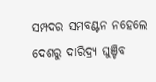ସମ୍ପଦର ସମବଣ୍ଟନ ନହେଲେ ଦେଶରୁ ଦାରିଦ୍ର୍ୟ ଘୁଞ୍ଚିବ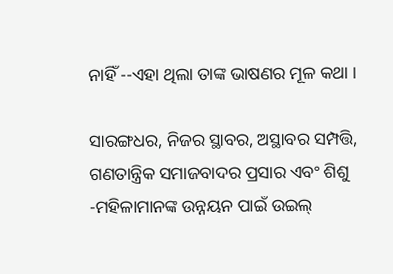ନାହିଁ --ଏହା ଥିଲା ତାଙ୍କ ଭାଷଣର ମୂଳ କଥା ।

ସାରଙ୍ଗଧର, ନିଜର ସ୍ଥାବର, ଅସ୍ଥାବର ସମ୍ପତ୍ତି, ଗଣତାନ୍ତ୍ରିକ ସମାଜବାଦର ପ୍ରସାର ଏବଂ ଶିଶୁ -ମହିଳାମାନଙ୍କ ଉନ୍ନୟନ ପାଇଁ ଉଇଲ୍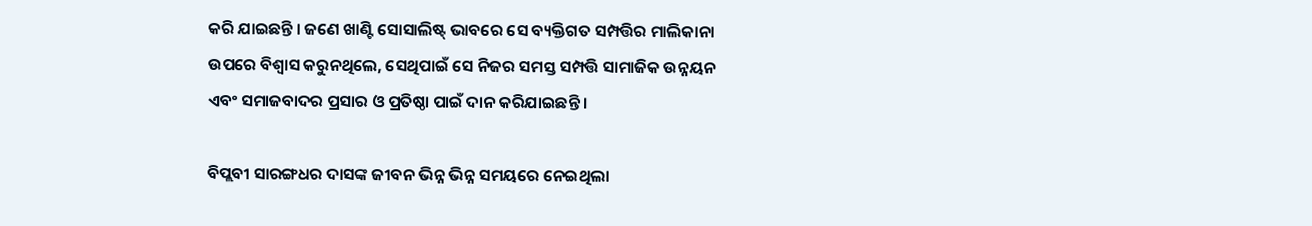କରି ଯାଇଛନ୍ତି । ଜଣେ ଖାଣ୍ଟି ସୋସାଲିଷ୍ଟ୍ ଭାବରେ ସେ ବ୍ୟକ୍ତିଗତ ସମ୍ପତ୍ତିର ମାଲିକାନା ଉପରେ ବିଶ୍ଵାସ କରୁନଥିଲେ, ସେଥିପାଇଁ ସେ ନିଜର ସମସ୍ତ ସମ୍ପତ୍ତି ସାମାଜିକ ଉନ୍ନୟନ ଏବଂ ସମାଜବାଦର ପ୍ରସାର ଓ ପ୍ରତିଷ୍ଠା ପାଇଁ ଦାନ କରିଯାଇଛନ୍ତି ।

ବିପ୍ଲବୀ ସାରଙ୍ଗଧର ଦାସଙ୍କ ଜୀବନ ଭିନ୍ନ ଭିନ୍ନ ସମୟରେ ନେଇଥିଲା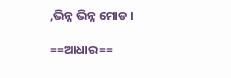,ଭିନ୍ନ ଭିନ୍ନ ମୋଡ ।

==ଆଧାର==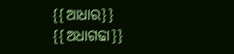{{ଆଧାର}}
{{ଅଧାଗଢା}}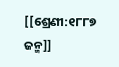[[ଶ୍ରେଣୀ:୧୮୮୭ ଜନ୍ମ]]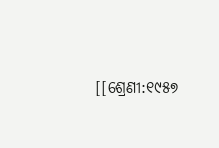[[ଶ୍ରେଣୀ:୧୯୫୭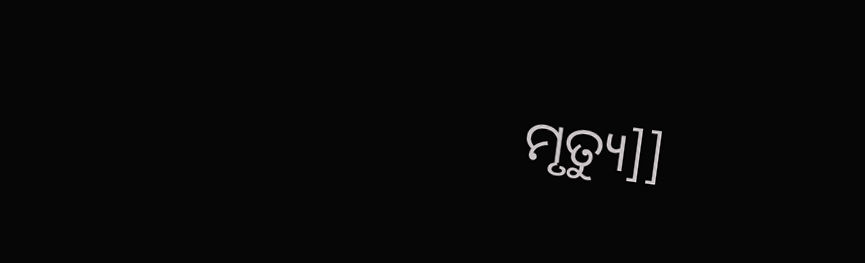ମୃତ୍ୟୁ]]